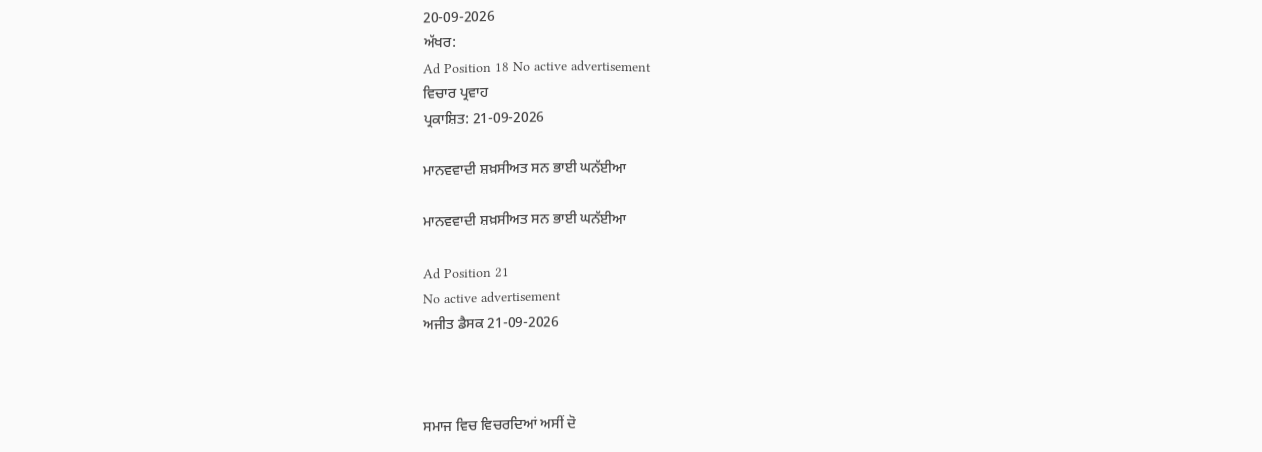20-09-2026
ਅੱਖਰ:
Ad Position 18 No active advertisement
ਵਿਚਾਰ ਪ੍ਰਵਾਹ
ਪ੍ਰਕਾਸ਼ਿਤ: 21-09-2026

ਮਾਨਵਵਾਦੀ ਸ਼ਖ਼ਸੀਅਤ ਸਨ ਭਾਈ ਘਨੱਈਆ

ਮਾਨਵਵਾਦੀ ਸ਼ਖ਼ਸੀਅਤ ਸਨ ਭਾਈ ਘਨੱਈਆ

Ad Position 21
No active advertisement
ਅਜੀਤ ਡੈਸਕ 21-09-2026



ਸਮਾਜ ਵਿਚ ਵਿਚਰਦਿਆਂ ਅਸੀਂ ਦੋ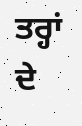ਤਰ੍ਹਾਂ ਦੇ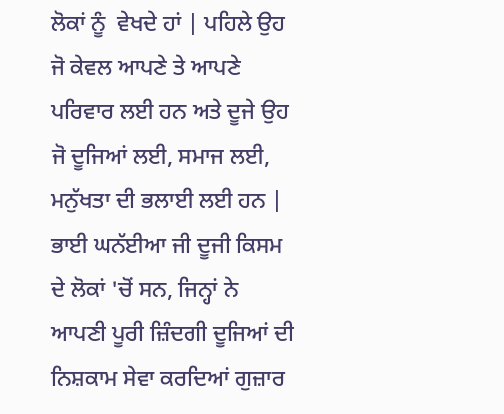ਲੋਕਾਂ ਨੂੰ  ਵੇਖਦੇ ਹਾਂ | ਪਹਿਲੇ ਉਹ ਜੋ ਕੇਵਲ ਆਪਣੇ ਤੇ ਆਪਣੇ ਪਰਿਵਾਰ ਲਈ ਹਨ ਅਤੇ ਦੂਜੇ ਉਹ ਜੋ ਦੂਜਿਆਂ ਲਈ, ਸਮਾਜ ਲਈ, ਮਨੁੱਖਤਾ ਦੀ ਭਲਾਈ ਲਈ ਹਨ | ਭਾਈ ਘਨੱਈਆ ਜੀ ਦੂਜੀ ਕਿਸਮ ਦੇ ਲੋਕਾਂ 'ਚੋਂ ਸਨ, ਜਿਨ੍ਹਾਂ ਨੇ ਆਪਣੀ ਪੂਰੀ ਜ਼ਿੰਦਗੀ ਦੂਜਿਆਂ ਦੀ ਨਿਸ਼ਕਾਮ ਸੇਵਾ ਕਰਦਿਆਂ ਗੁਜ਼ਾਰ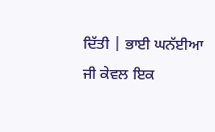ਦਿੱਤੀ | ਭਾਈ ਘਨੱਈਆ ਜੀ ਕੇਵਲ ਇਕ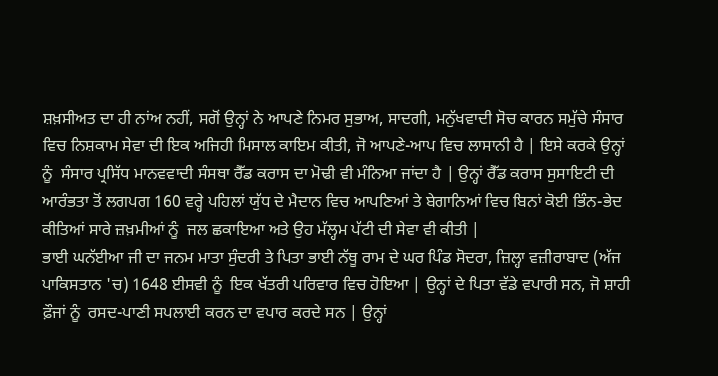ਸ਼ਖ਼ਸੀਅਤ ਦਾ ਹੀ ਨਾਂਅ ਨਹੀਂ, ਸਗੋਂ ਉਨ੍ਹਾਂ ਨੇ ਆਪਣੇ ਨਿਮਰ ਸੁਭਾਅ, ਸਾਦਗੀ, ਮਨੁੱਖਵਾਦੀ ਸੋਚ ਕਾਰਨ ਸਮੁੱਚੇ ਸੰਸਾਰ ਵਿਚ ਨਿਸ਼ਕਾਮ ਸੇਵਾ ਦੀ ਇਕ ਅਜਿਹੀ ਮਿਸਾਲ ਕਾਇਮ ਕੀਤੀ, ਜੋ ਆਪਣੇ-ਆਪ ਵਿਚ ਲਾਸਾਨੀ ਹੈ | ਇਸੇ ਕਰਕੇ ਉਨ੍ਹਾਂ ਨੂੰ  ਸੰਸਾਰ ਪ੍ਰਸਿੱਧ ਮਾਨਵਵਾਦੀ ਸੰਸਥਾ ਰੈੱਡ ਕਰਾਸ ਦਾ ਮੋਢੀ ਵੀ ਮੰਨਿਆ ਜਾਂਦਾ ਹੈ | ਉਨ੍ਹਾਂ ਰੈੱਡ ਕਰਾਸ ਸੁਸਾਇਟੀ ਦੀ ਆਰੰਭਤਾ ਤੋਂ ਲਗਪਗ 160 ਵਰ੍ਹੇ ਪਹਿਲਾਂ ਯੁੱਧ ਦੇ ਮੈਦਾਨ ਵਿਚ ਆਪਣਿਆਂ ਤੇ ਬੇਗਾਨਿਆਂ ਵਿਚ ਬਿਨਾਂ ਕੋਈ ਭਿੰਨ-ਭੇਦ ਕੀਤਿਆਂ ਸਾਰੇ ਜ਼ਖ਼ਮੀਆਂ ਨੂੰ  ਜਲ ਛਕਾਇਆ ਅਤੇ ਉਹ ਮੱਲ੍ਹਮ ਪੱਟੀ ਦੀ ਸੇਵਾ ਵੀ ਕੀਤੀ |
ਭਾਈ ਘਨੱਈਆ ਜੀ ਦਾ ਜਨਮ ਮਾਤਾ ਸੁੰਦਰੀ ਤੇ ਪਿਤਾ ਭਾਈ ਨੱਥੂ ਰਾਮ ਦੇ ਘਰ ਪਿੰਡ ਸੋਦਰਾ, ਜ਼ਿਲ੍ਹਾ ਵਜ਼ੀਰਾਬਾਦ (ਅੱਜ ਪਾਕਿਸਤਾਨ 'ਚ) 1648 ਈਸਵੀ ਨੂੰ  ਇਕ ਖੱਤਰੀ ਪਰਿਵਾਰ ਵਿਚ ਹੋਇਆ | ਉਨ੍ਹਾਂ ਦੇ ਪਿਤਾ ਵੱਡੇ ਵਪਾਰੀ ਸਨ, ਜੋ ਸ਼ਾਹੀ ਫ਼ੌਜਾਂ ਨੂੰ  ਰਸਦ-ਪਾਣੀ ਸਪਲਾਈ ਕਰਨ ਦਾ ਵਪਾਰ ਕਰਦੇ ਸਨ | ਉਨ੍ਹਾਂ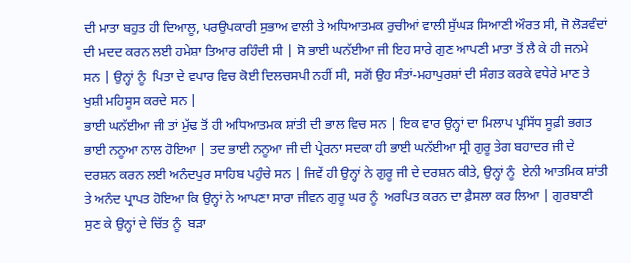ਦੀ ਮਾਤਾ ਬਹੁਤ ਹੀ ਦਿਆਲੂ, ਪਰਉਪਕਾਰੀ ਸੁਭਾਅ ਵਾਲੀ ਤੇ ਅਧਿਆਤਮਕ ਰੁਚੀਆਂ ਵਾਲੀ ਸੁੱਘੜ ਸਿਆਣੀ ਔਰਤ ਸੀ, ਜੋ ਲੋੜਵੰਦਾਂ ਦੀ ਮਦਦ ਕਰਨ ਲਈ ਹਮੇਸ਼ਾ ਤਿਆਰ ਰਹਿੰਦੀ ਸੀ | ਸੋ ਭਾਈ ਘਨੱਈਆ ਜੀ ਇਹ ਸਾਰੇ ਗੁਣ ਆਪਣੀ ਮਾਤਾ ਤੋਂ ਲੈ ਕੇ ਹੀ ਜਨਮੇ ਸਨ | ਉਨ੍ਹਾਂ ਨੂੰ  ਪਿਤਾ ਦੇ ਵਪਾਰ ਵਿਚ ਕੋਈ ਦਿਲਚਸਪੀ ਨਹੀਂ ਸੀ, ਸਗੋਂ ਉਹ ਸੰਤਾਂ-ਮਹਾਪੁਰਸ਼ਾਂ ਦੀ ਸੰਗਤ ਕਰਕੇ ਵਧੇਰੇ ਮਾਣ ਤੇ ਖੁਸ਼ੀ ਮਹਿਸੂਸ ਕਰਦੇ ਸਨ |
ਭਾਈ ਘਨੱਈਆ ਜੀ ਤਾਂ ਮੁੱਢ ਤੋਂ ਹੀ ਅਧਿਆਤਮਕ ਸ਼ਾਂਤੀ ਦੀ ਭਾਲ ਵਿਚ ਸਨ | ਇਕ ਵਾਰ ਉਨ੍ਹਾਂ ਦਾ ਮਿਲਾਪ ਪ੍ਰਸਿੱਧ ਸੂਫ਼ੀ ਭਗਤ ਭਾਈ ਨਨੂਆ ਨਾਲ ਹੋਇਆ | ਤਦ ਭਾਈ ਨਨੂਆ ਜੀ ਦੀ ਪ੍ਰੇਰਨਾ ਸਦਕਾ ਹੀ ਭਾਈ ਘਨੱਈਆ ਸ੍ਰੀ ਗੁਰੂ ਤੇਗ ਬਹਾਦਰ ਜੀ ਦੇ ਦਰਸ਼ਨ ਕਰਨ ਲਈ ਅਨੰਦਪੁਰ ਸਾਹਿਬ ਪਹੁੰਚੇ ਸਨ | ਜਿਵੇਂ ਹੀ ਉਨ੍ਹਾਂ ਨੇ ਗੁਰੂ ਜੀ ਦੇ ਦਰਸ਼ਨ ਕੀਤੇ, ਉਨ੍ਹਾਂ ਨੂੰ  ਏਨੀ ਆਤਮਿਕ ਸ਼ਾਂਤੀ ਤੇ ਅਨੰਦ ਪ੍ਰਾਪਤ ਹੋਇਆ ਕਿ ਉਨ੍ਹਾਂ ਨੇ ਆਪਣਾ ਸਾਰਾ ਜੀਵਨ ਗੁਰੂ ਘਰ ਨੂੰ  ਅਰਪਿਤ ਕਰਨ ਦਾ ਫ਼ੈਸਲਾ ਕਰ ਲਿਆ | ਗੁਰਬਾਣੀ ਸੁਣ ਕੇ ਉਨ੍ਹਾਂ ਦੇ ਚਿੱਤ ਨੂੰ  ਬੜਾ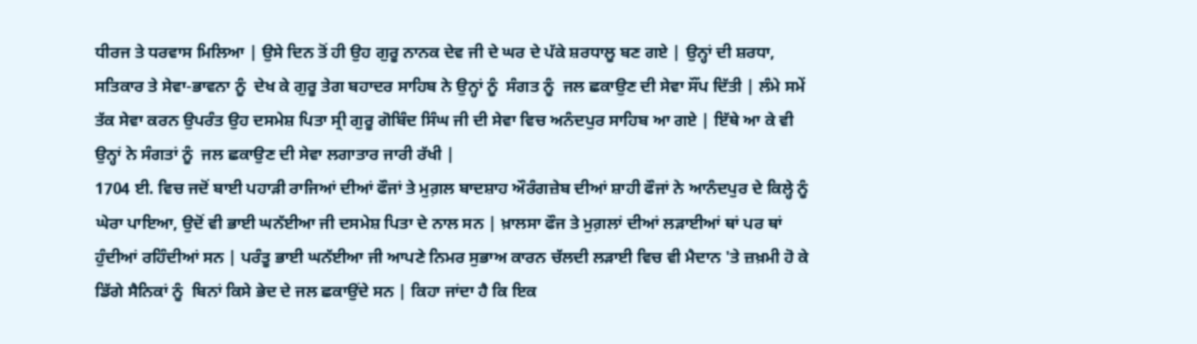ਧੀਰਜ ਤੇ ਧਰਵਾਸ ਮਿਲਿਆ | ਉਸੇ ਦਿਨ ਤੋਂ ਹੀ ਉਹ ਗੁਰੂ ਨਾਨਕ ਦੇਵ ਜੀ ਦੇ ਘਰ ਦੇ ਪੱਕੇ ਸ਼ਰਧਾਲੂ ਬਣ ਗਏ | ਉਨ੍ਹਾਂ ਦੀ ਸ਼ਰਧਾ, ਸਤਿਕਾਰ ਤੇ ਸੇਵਾ-ਭਾਵਨਾ ਨੂੰ  ਦੇਖ ਕੇ ਗੁਰੂ ਤੇਗ ਬਹਾਦਰ ਸਾਹਿਬ ਨੇ ਉਨ੍ਹਾਂ ਨੂੰ  ਸੰਗਤ ਨੂੰ  ਜਲ ਛਕਾਉਣ ਦੀ ਸੇਵਾ ਸੌਂਪ ਦਿੱਤੀ | ਲੰਮੇ ਸਮੇਂ ਤੱਕ ਸੇਵਾ ਕਰਨ ਉਪਰੰਤ ਉਹ ਦਸਮੇਸ਼ ਪਿਤਾ ਸ੍ਰੀ ਗੁਰੂ ਗੋਬਿੰਦ ਸਿੰਘ ਜੀ ਦੀ ਸੇਵਾ ਵਿਚ ਅਨੰਦਪੁਰ ਸਾਹਿਬ ਆ ਗਏ | ਇੱਥੇ ਆ ਕੇ ਵੀ ਉਨ੍ਹਾਂ ਨੇ ਸੰਗਤਾਂ ਨੂੰ  ਜਲ ਛਕਾਉਣ ਦੀ ਸੇਵਾ ਲਗਾਤਾਰ ਜਾਰੀ ਰੱਖੀ |
1704 ਈ. ਵਿਚ ਜਦੋਂ ਬਾਈ ਪਹਾੜੀ ਰਾਜਿਆਂ ਦੀਆਂ ਫੌਜਾਂ ਤੇ ਮੁਗ਼ਲ ਬਾਦਸ਼ਾਹ ਔਰੰਗਜ਼ੇਬ ਦੀਆਂ ਸ਼ਾਹੀ ਫੌਜਾਂ ਨੇ ਆਨੰਦਪੁਰ ਦੇ ਕਿਲ੍ਹੇ ਨੂੰ  ਘੇਰਾ ਪਾਇਆ, ਉਦੋਂ ਵੀ ਭਾਈ ਘਨੱਈਆ ਜੀ ਦਸਮੇਸ਼ ਪਿਤਾ ਦੇ ਨਾਲ ਸਨ | ਖ਼ਾਲਸਾ ਫੌਜ ਤੇ ਮੁਗ਼ਲਾਂ ਦੀਆਂ ਲੜਾਈਆਂ ਥਾਂ ਪਰ ਥਾਂ ਹੁੰਦੀਆਂ ਰਹਿੰਦੀਆਂ ਸਨ | ਪਰੰਤੂ ਭਾਈ ਘਨੱਈਆ ਜੀ ਆਪਣੇ ਨਿਮਰ ਸੁਭਾਅ ਕਾਰਨ ਚੱਲਦੀ ਲੜਾਈ ਵਿਚ ਵੀ ਮੈਦਾਨ 'ਤੇ ਜ਼ਖ਼ਮੀ ਹੋ ਕੇ ਡਿੱਗੇ ਸੈਨਿਕਾਂ ਨੂੰ  ਬਿਨਾਂ ਕਿਸੇ ਭੇਦ ਦੇ ਜਲ ਛਕਾਉਂਦੇ ਸਨ | ਕਿਹਾ ਜਾਂਦਾ ਹੈ ਕਿ ਇਕ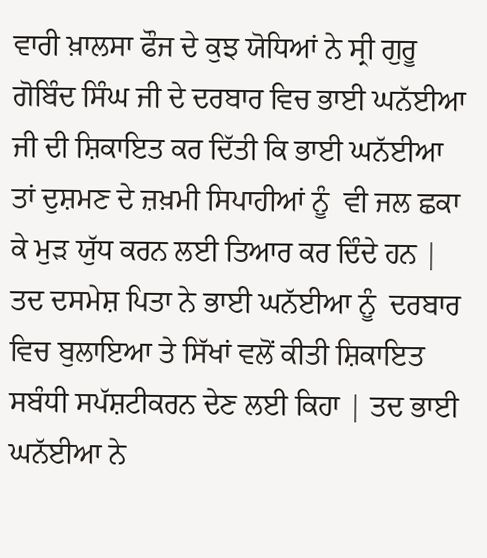ਵਾਰੀ ਖ਼ਾਲਸਾ ਫੌਜ ਦੇ ਕੁਝ ਯੋਧਿਆਂ ਨੇ ਸ੍ਰੀ ਗੁਰੂ ਗੋਬਿੰਦ ਸਿੰਘ ਜੀ ਦੇ ਦਰਬਾਰ ਵਿਚ ਭਾਈ ਘਨੱਈਆ ਜੀ ਦੀ ਸ਼ਿਕਾਇਤ ਕਰ ਦਿੱਤੀ ਕਿ ਭਾਈ ਘਨੱਈਆ ਤਾਂ ਦੁਸ਼ਮਣ ਦੇ ਜ਼ਖ਼ਮੀ ਸਿਪਾਹੀਆਂ ਨੂੰ  ਵੀ ਜਲ ਛਕਾ ਕੇ ਮੁੜ ਯੁੱਧ ਕਰਨ ਲਈ ਤਿਆਰ ਕਰ ਦਿੰਦੇ ਹਨ | ਤਦ ਦਸਮੇਸ਼ ਪਿਤਾ ਨੇ ਭਾਈ ਘਨੱਈਆ ਨੂੰ  ਦਰਬਾਰ ਵਿਚ ਬੁਲਾਇਆ ਤੇ ਸਿੱਖਾਂ ਵਲੋਂ ਕੀਤੀ ਸ਼ਿਕਾਇਤ ਸਬੰਧੀ ਸਪੱਸ਼ਟੀਕਰਨ ਦੇਣ ਲਈ ਕਿਹਾ | ਤਦ ਭਾਈ ਘਨੱਈਆ ਨੇ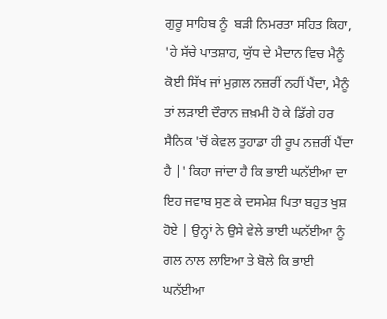ਗੁਰੂ ਸਾਹਿਬ ਨੂੰ  ਬੜੀ ਨਿਮਰਤਾ ਸਹਿਤ ਕਿਹਾ, 'ਹੇ ਸੱਚੇ ਪਾਤਸ਼ਾਹ, ਯੁੱਧ ਦੇ ਮੈਦਾਨ ਵਿਚ ਮੈਨੂੰ ਕੋਈ ਸਿੱਖ ਜਾਂ ਮੁਗ਼ਲ ਨਜ਼ਰੀਂ ਨਹੀਂ ਪੈਂਦਾ, ਮੈਨੂੰ ਤਾਂ ਲੜਾਈ ਦੌਰਾਨ ਜ਼ਖ਼ਮੀ ਹੋ ਕੇ ਡਿੱਗੇ ਹਰ ਸੈਨਿਕ 'ਚੋਂ ਕੇਵਲ ਤੁਹਾਡਾ ਹੀ ਰੂਪ ਨਜ਼ਰੀਂ ਪੈਂਦਾ ਹੈ |' ਕਿਹਾ ਜਾਂਦਾ ਹੈ ਕਿ ਭਾਈ ਘਨੱਈਆ ਦਾ ਇਹ ਜਵਾਬ ਸੁਣ ਕੇ ਦਸਮੇਸ਼ ਪਿਤਾ ਬਹੁਤ ਖੁਸ਼ ਹੋਏ | ਉਨ੍ਹਾਂ ਨੇ ਉਸੇ ਵੇਲੇ ਭਾਈ ਘਨੱਈਆ ਨੂੰ  ਗਲ ਨਾਲ ਲਾਇਆ ਤੇ ਬੋਲੇ ਕਿ ਭਾਈ ਘਨੱਈਆ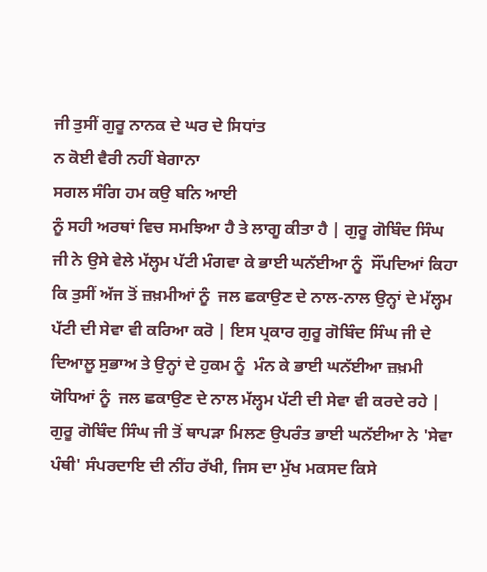ਜੀ ਤੁਸੀਂ ਗੁਰੂ ਨਾਨਕ ਦੇ ਘਰ ਦੇ ਸਿਧਾਂਤ
ਨ ਕੋਈ ਵੈਰੀ ਨਹੀਂ ਬੇਗਾਨਾ
ਸਗਲ ਸੰਗਿ ਹਮ ਕਉ ਬਨਿ ਆਈ
ਨੂੰ ਸਹੀ ਅਰਥਾਂ ਵਿਚ ਸਮਝਿਆ ਹੈ ਤੇ ਲਾਗੂ ਕੀਤਾ ਹੈ | ਗੁਰੂ ਗੋਬਿੰਦ ਸਿੰਘ ਜੀ ਨੇ ਉਸੇ ਵੇਲੇ ਮੱਲ੍ਹਮ ਪੱਟੀ ਮੰਗਵਾ ਕੇ ਭਾਈ ਘਨੱਈਆ ਨੂੰ  ਸੌਂਪਦਿਆਂ ਕਿਹਾ ਕਿ ਤੁਸੀਂ ਅੱਜ ਤੋਂ ਜ਼ਖ਼ਮੀਆਂ ਨੂੰ  ਜਲ ਛਕਾਉਣ ਦੇ ਨਾਲ-ਨਾਲ ਉਨ੍ਹਾਂ ਦੇ ਮੱਲ੍ਹਮ ਪੱਟੀ ਦੀ ਸੇਵਾ ਵੀ ਕਰਿਆ ਕਰੋ | ਇਸ ਪ੍ਰਕਾਰ ਗੁਰੂ ਗੋਬਿੰਦ ਸਿੰਘ ਜੀ ਦੇ ਦਿਆਲੂ ਸੁਭਾਅ ਤੇ ਉਨ੍ਹਾਂ ਦੇ ਹੁਕਮ ਨੂੰ  ਮੰਨ ਕੇ ਭਾਈ ਘਨੱਈਆ ਜ਼ਖ਼ਮੀ ਯੋਧਿਆਂ ਨੂੰ  ਜਲ ਛਕਾਉਣ ਦੇ ਨਾਲ ਮੱਲ੍ਹਮ ਪੱਟੀ ਦੀ ਸੇਵਾ ਵੀ ਕਰਦੇ ਰਹੇ | ਗੁਰੂ ਗੋਬਿੰਦ ਸਿੰਘ ਜੀ ਤੋਂ ਥਾਪੜਾ ਮਿਲਣ ਉਪਰੰਤ ਭਾਈ ਘਨੱਈਆ ਨੇ 'ਸੇਵਾ ਪੰਥੀ' ਸੰਪਰਦਾਇ ਦੀ ਨੀਂਹ ਰੱਖੀ, ਜਿਸ ਦਾ ਮੁੱਖ ਮਕਸਦ ਕਿਸੇ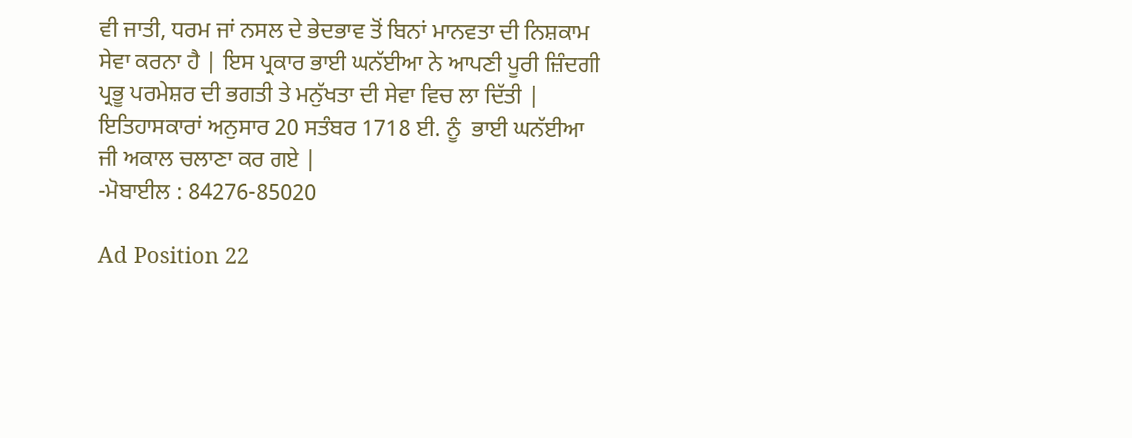ਵੀ ਜਾਤੀ, ਧਰਮ ਜਾਂ ਨਸਲ ਦੇ ਭੇਦਭਾਵ ਤੋਂ ਬਿਨਾਂ ਮਾਨਵਤਾ ਦੀ ਨਿਸ਼ਕਾਮ ਸੇਵਾ ਕਰਨਾ ਹੈ | ਇਸ ਪ੍ਰਕਾਰ ਭਾਈ ਘਨੱਈਆ ਨੇ ਆਪਣੀ ਪੂਰੀ ਜ਼ਿੰਦਗੀ ਪ੍ਰਭੂ ਪਰਮੇਸ਼ਰ ਦੀ ਭਗਤੀ ਤੇ ਮਨੁੱਖਤਾ ਦੀ ਸੇਵਾ ਵਿਚ ਲਾ ਦਿੱਤੀ | ਇਤਿਹਾਸਕਾਰਾਂ ਅਨੁਸਾਰ 20 ਸਤੰਬਰ 1718 ਈ. ਨੂੰ  ਭਾਈ ਘਨੱਈਆ ਜੀ ਅਕਾਲ ਚਲਾਣਾ ਕਰ ਗਏ |
-ਮੋਬਾਈਲ : 84276-85020

Ad Position 22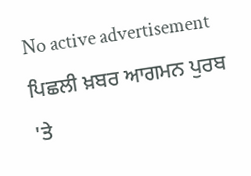No active advertisement
ਪਿਛਲੀ ਖ਼ਬਰ ਆਗਮਨ ਪੁਰਬ 'ਤੇ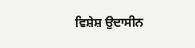ਵਿਸ਼ੇਸ਼ ਉਦਾਸੀਨ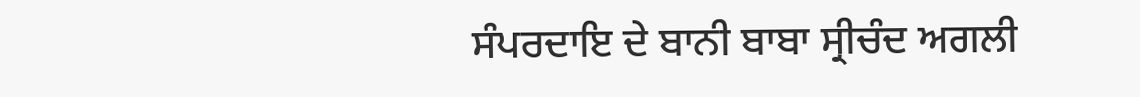ਸੰਪਰਦਾਇ ਦੇ ਬਾਨੀ ਬਾਬਾ ਸ੍ਰੀਚੰਦ ਅਗਲੀ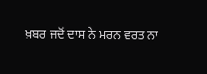ਖ਼ਬਰ ਜਦੋਂ ਦਾਸ ਨੇ ਮਰਨ ਵਰਤ ਨਾ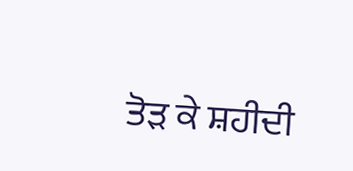ਤੋੜ ਕੇ ਸ਼ਹੀਦੀ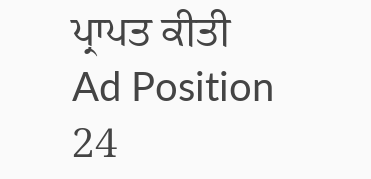ਪ੍ਰਾਪਤ ਕੀਤੀ
Ad Position 24